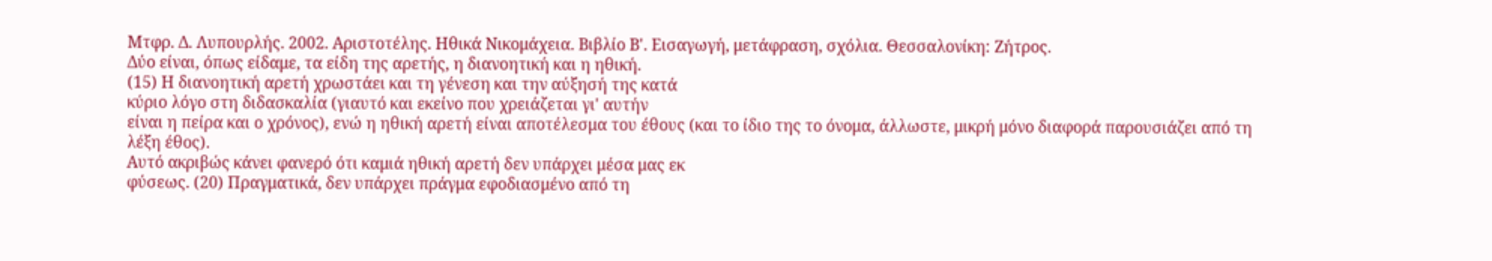Μτφρ. Δ. Λυπουρλής. 2002. Αριστοτέλης. Ηθικά Νικομάχεια. Βιβλίο Β'. Εισαγωγή, μετάφραση, σχόλια. Θεσσαλονίκη: Ζήτρος.
Δύο είναι, όπως είδαμε, τα είδη της αρετής, η διανοητική και η ηθική.
(15) Η διανοητική αρετή χρωστάει και τη γένεση και την αύξησή της κατά
κύριο λόγο στη διδασκαλία (γιαυτό και εκείνο που χρειάζεται γι' αυτήν
είναι η πείρα και ο χρόνος), ενώ η ηθική αρετή είναι αποτέλεσμα του έθους (και το ίδιο της το όνομα, άλλωστε, μικρή μόνο διαφορά παρουσιάζει από τη λέξη έθος).
Αυτό ακριβώς κάνει φανερό ότι καμιά ηθική αρετή δεν υπάρχει μέσα μας εκ
φύσεως. (20) Πραγματικά, δεν υπάρχει πράγμα εφοδιασμένο από τη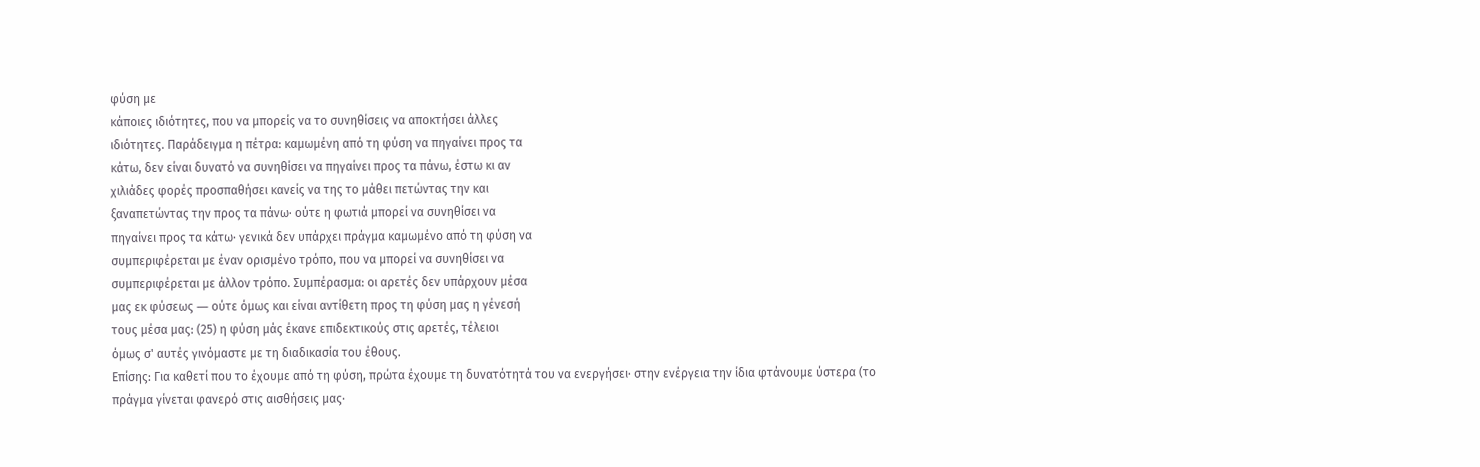φύση με
κάποιες ιδιότητες, που να μπορείς να το συνηθίσεις να αποκτήσει άλλες
ιδιότητες. Παράδειγμα η πέτρα: καμωμένη από τη φύση να πηγαίνει προς τα
κάτω, δεν είναι δυνατό να συνηθίσει να πηγαίνει προς τα πάνω, έστω κι αν
χιλιάδες φορές προσπαθήσει κανείς να της το μάθει πετώντας την και
ξαναπετώντας την προς τα πάνω· ούτε η φωτιά μπορεί να συνηθίσει να
πηγαίνει προς τα κάτω· γενικά δεν υπάρχει πράγμα καμωμένο από τη φύση να
συμπεριφέρεται με έναν ορισμένο τρόπο, που να μπορεί να συνηθίσει να
συμπεριφέρεται με άλλον τρόπο. Συμπέρασμα: οι αρετές δεν υπάρχουν μέσα
μας εκ φύσεως ― ούτε όμως και είναι αντίθετη προς τη φύση μας η γένεσή
τους μέσα μας: (25) η φύση μάς έκανε επιδεκτικούς στις αρετές, τέλειοι
όμως σ' αυτές γινόμαστε με τη διαδικασία του έθους.
Επίσης: Για καθετί που το έχουμε από τη φύση, πρώτα έχουμε τη δυνατότητά του να ενεργήσει· στην ενέργεια την ίδια φτάνουμε ύστερα (το πράγμα γίνεται φανερό στις αισθήσεις μας·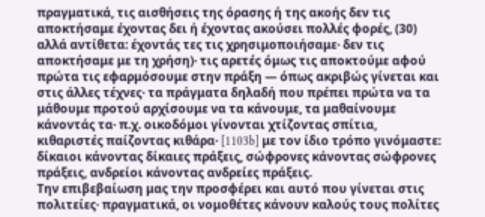πραγματικά, τις αισθήσεις της όρασης ή της ακοής δεν τις αποκτήσαμε έχοντας δει ή έχοντας ακούσει πολλές φορές, (30) αλλά αντίθετα: έχοντάς τες τις χρησιμοποιήσαμε· δεν τις αποκτήσαμε με τη χρήση)· τις αρετές όμως τις αποκτούμε αφού πρώτα τις εφαρμόσουμε στην πράξη ― όπως ακριβώς γίνεται και στις άλλες τέχνες· τα πράγματα δηλαδή που πρέπει πρώτα να τα μάθουμε προτού αρχίσουμε να τα κάνουμε, τα μαθαίνουμε κάνοντάς τα· π.χ. οικοδόμοι γίνονται χτίζοντας σπίτια, κιθαριστές παίζοντας κιθάρα· [1103b] με τον ίδιο τρόπο γινόμαστε: δίκαιοι κάνοντας δίκαιες πράξεις, σώφρονες κάνοντας σώφρονες πράξεις, ανδρείοι κάνοντας ανδρείες πράξεις.
Την επιβεβαίωση μας την προσφέρει και αυτό που γίνεται στις πολιτείες· πραγματικά, οι νομοθέτες κάνουν καλούς τους πολίτες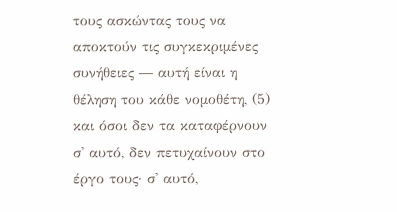τους ασκώντας τους να αποκτούν τις συγκεκριμένες συνήθειες ― αυτή είναι η θέληση του κάθε νομοθέτη, (5) και όσοι δεν τα καταφέρνουν σ' αυτό, δεν πετυχαίνουν στο έργο τους· σ' αυτό,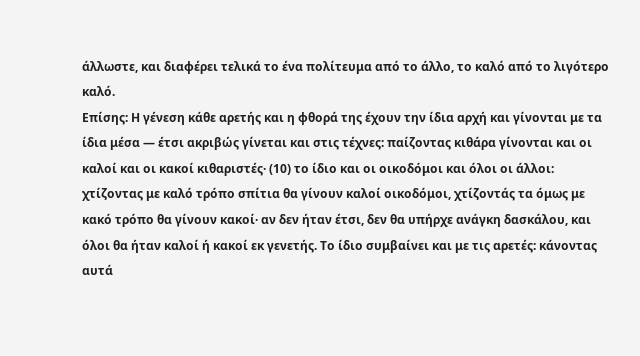άλλωστε, και διαφέρει τελικά το ένα πολίτευμα από το άλλο, το καλό από το λιγότερο καλό.
Επίσης: Η γένεση κάθε αρετής και η φθορά της έχουν την ίδια αρχή και γίνονται με τα ίδια μέσα ― έτσι ακριβώς γίνεται και στις τέχνες: παίζοντας κιθάρα γίνονται και οι καλοί και οι κακοί κιθαριστές· (10) το ίδιο και οι οικοδόμοι και όλοι οι άλλοι: χτίζοντας με καλό τρόπο σπίτια θα γίνουν καλοί οικοδόμοι, χτίζοντάς τα όμως με κακό τρόπο θα γίνουν κακοί· αν δεν ήταν έτσι, δεν θα υπήρχε ανάγκη δασκάλου, και όλοι θα ήταν καλοί ή κακοί εκ γενετής. Το ίδιο συμβαίνει και με τις αρετές: κάνοντας αυτά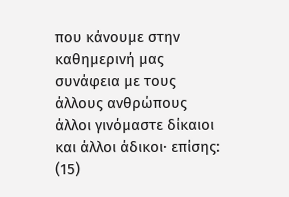που κάνουμε στην καθημερινή μας συνάφεια με τους άλλους ανθρώπους άλλοι γινόμαστε δίκαιοι και άλλοι άδικοι· επίσης: (15)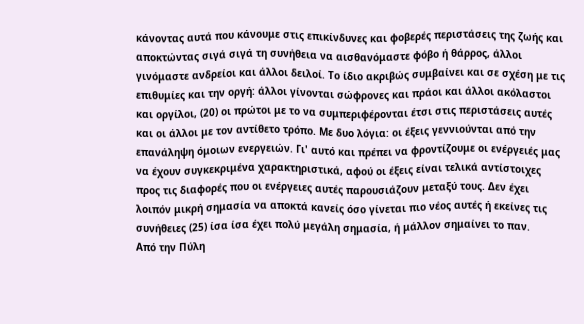κάνοντας αυτά που κάνουμε στις επικίνδυνες και φοβερές περιστάσεις της ζωής και αποκτώντας σιγά σιγά τη συνήθεια να αισθανόμαστε φόβο ή θάρρος, άλλοι γινόμαστε ανδρείοι και άλλοι δειλοί. Το ίδιο ακριβώς συμβαίνει και σε σχέση με τις επιθυμίες και την οργή: άλλοι γίνονται σώφρονες και πράοι και άλλοι ακόλαστοι και οργίλοι, (20) οι πρώτοι με το να συμπεριφέρονται έτσι στις περιστάσεις αυτές και οι άλλοι με τον αντίθετο τρόπο. Με δυο λόγια: οι έξεις γεννιούνται από την επανάληψη όμοιων ενεργειών. Γι' αυτό και πρέπει να φροντίζουμε οι ενέργειές μας να έχουν συγκεκριμένα χαρακτηριστικά, αφού οι έξεις είναι τελικά αντίστοιχες προς τις διαφορές που οι ενέργειες αυτές παρουσιάζουν μεταξύ τους. Δεν έχει λοιπόν μικρή σημασία να αποκτά κανείς όσο γίνεται πιο νέος αυτές ή εκείνες τις συνήθειες (25) ίσα ίσα έχει πολύ μεγάλη σημασία, ή μάλλον σημαίνει το παν.
Από την Πύλη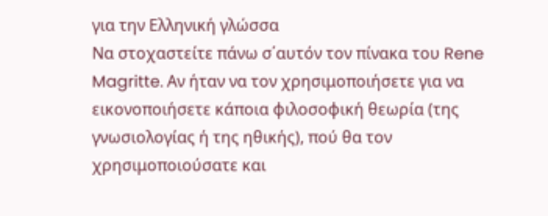για την Ελληνική γλώσσα
Να στοχαστείτε πάνω σ΄αυτόν τον πίνακα του Rene Magritte. Aν ήταν να τον χρησιμοποιήσετε για να εικονοποιήσετε κάποια φιλοσοφική θεωρία (της γνωσιολογίας ή της ηθικής), πού θα τον χρησιμοποιούσατε και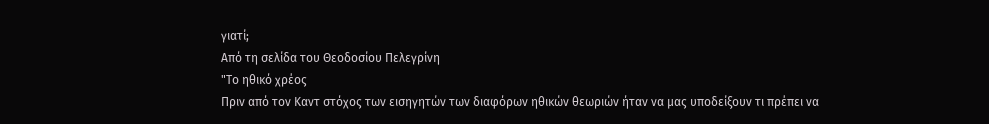γιατί;
Από τη σελίδα του Θεοδοσίου Πελεγρίνη
"Το ηθικό χρέος
Πριν από τον Καντ στόχος των εισηγητών των διαφόρων ηθικών θεωριών ήταν να μας υποδείξουν τι πρέπει να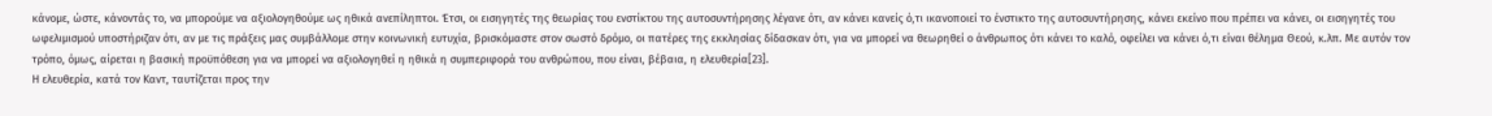κάνομε, ώστε, κάνοντάς το, να μπορούμε να αξιολογηθούμε ως ηθικά ανεπίληπτοι. Έτσι, οι εισηγητές της θεωρίας του ενστίκτου της αυτοσυντήρησης λέγανε ότι, αν κάνει κανείς ό,τι ικανοποιεί το ένστικτο της αυτοσυντήρησης, κάνει εκείνο που πρέπει να κάνει, οι εισηγητές του ωφελιμισμού υποστήριζαν ότι, αν με τις πράξεις μας συμβάλλομε στην κοινωνική ευτυχία, βρισκόμαστε στον σωστό δρόμο, οι πατέρες της εκκλησίας δίδασκαν ότι, για να μπορεί να θεωρηθεί ο άνθρωπος ότι κάνει το καλό, οφείλει να κάνει ό,τι είναι θέλημα Θεού, κ.λπ. Με αυτόν τον τρόπο, όμως, αίρεται η βασική προϋπόθεση για να μπορεί να αξιολογηθεί η ηθικά η συμπεριφορά του ανθρώπου, που είναι, βέβαια, η ελευθερία[23].
Η ελευθερία, κατά τον Καντ, ταυτίζεται προς την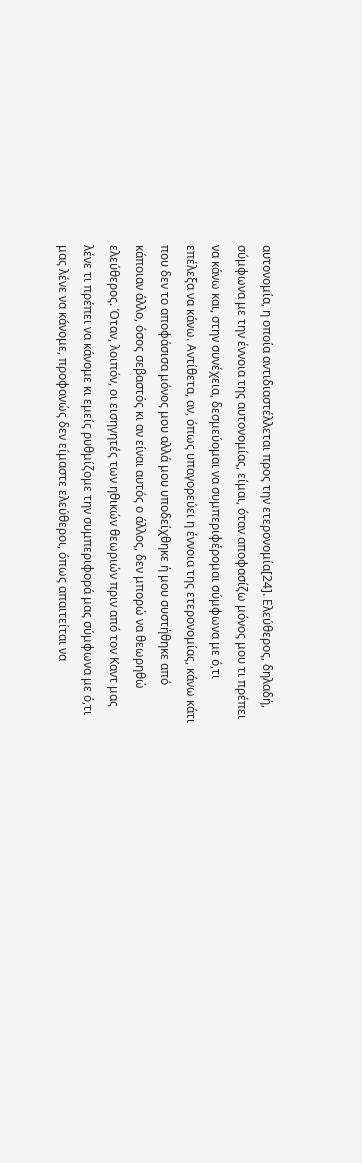αυτονομία, η οποία αντιδιαστέλλεται προς την ετερονομία[24]. Ελεύθερος, δηλαδή, σύμφωνα με την έννοια της αυτονομίας, είμαι, όταν αποφασίζω μόνος μου τι πρέπει να κάνω και, στην συνέχεια, δεσμεύομαι να συμπεριφέρομαι σύμφωνα με ό,τι επέλεξα να κάνω. Αντίθετα, αν, όπως υπαγορεύει η έννοια της ετερονομίας, κάνω κάτι που δεν το αποφάσισα μόνος μου αλλά μου υποδείχθηκε ή μου συστήθηκε από κάποιαν άλλο, όσος σεβαστός κι αν είναι αυτός ο άλλος, δεν μπορώ να θεωρηθώ ελεύθερος. Όταν, λοιπόν, οι εισηγητές των ηθικών θεωριών πριν από τον Καντ μας λένε τι πρέπει να κάνομε κι εμείς ρυθμίζομε την συμπεριφορά μας σύμφωνα με ό,τι μας λένε να κάνομε, προφανώς δεν είμαστε ελεύθεροι, όπως απαιτείται να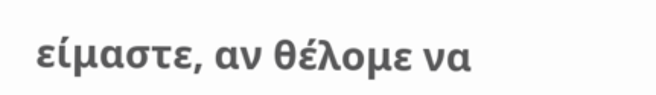είμαστε, αν θέλομε να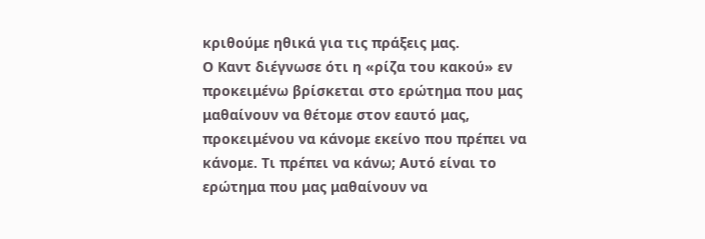κριθούμε ηθικά για τις πράξεις μας.
Ο Καντ διέγνωσε ότι η «ρίζα του κακού» εν προκειμένω βρίσκεται στο ερώτημα που μας μαθαίνουν να θέτομε στον εαυτό μας, προκειμένου να κάνομε εκείνο που πρέπει να κάνομε. Τι πρέπει να κάνω; Αυτό είναι το ερώτημα που μας μαθαίνουν να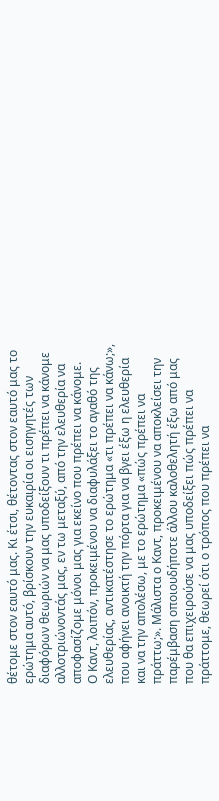θέτομε στον εαυτό μας. Κι έτσι, θέτοντας στον εαυτό μας το ερώτημα αυτό, βρίσκουν την ευκαιρία οι εισηγητές των διαφόρων θεωριών να μας υποδείξουν τι πρέπει να κάνομε αλλοτριώνοντάς μας, εν τω μεταξύ, από την ελευθερία να αποφασίζομε μόνοι μας για εκείνο που πρέπει να κάνομε.
Ο Καντ, λοιπόν, προκειμένου να διαφυλάξει το αγαθό της ελευθερίας, αντικατέστησε το ερώτημα «τι πρέπει να κάνω;», που αφήνει ανοικτή την πόρτα για να βγει έξω η ελευθερία και να την απολέσω, με το ερώτημα «πώς πρέπει να πράττω;». Μάλιστα ο Καντ, προκειμένου να αποκλείσει την παρέμβαση οποιουδήποτε άλλου καλοθελητή έξω από μας που θα επιχειρούσε να μας υποδείξει πώς πρέπει να πράττομε, θεωρεί ότι ο τρόπος που πρέπει να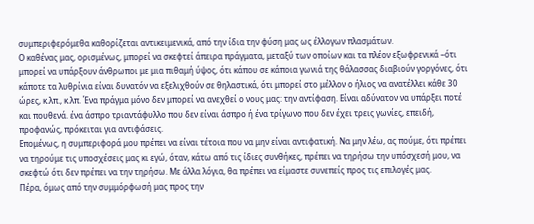συμπεριφερόμεθα καθορίζεται αντικειμενικά, από την ίδια την φύση μας ως έλλογων πλασμάτων.
Ο καθένας μας, ορισμένως, μπορεί να σκεφτεί άπειρα πράγματα, μεταξύ των οποίων και τα πλέον εξωφρενικά –ότι μπορεί να υπάρξουν άνθρωποι με μια πιθαμή ύψος, ότι κάπου σε κάποια γωνιά της θάλασσας διαβιούν γοργόνες, ότι κάποτε τα λυθρίνια είναι δυνατόν να εξελιχθούν σε θηλαστικά, ότι μπορεί στο μέλλον ο ήλιος να ανατέλλει κάθε 30 ώρες, κ.λπ., κ.λπ. Ένα πράγμα μόνο δεν μπορεί να ανεχθεί ο νους μας: την αντίφαση. Είναι αδύνατον να υπάρξει ποτέ και πουθενά. ένα άσπρο τριαντάφυλλο που δεν είναι άσπρο ή ένα τρίγωνο που δεν έχει τρεις γωνίες, επειδή, προφανώς, πρόκειται για αντιφάσεις.
Επομένως, η συμπεριφορά μου πρέπει να είναι τέτοια που να μην είναι αντιφατική. Να μην λέω, ας πούμε, ότι πρέπει να τηρούμε τις υποσχέσεις μας κι εγώ, όταν, κάτω από τις ίδιες συνθήκες, πρέπει να τηρήσω την υπόσχεσή μου, να σκεφτώ ότι δεν πρέπει να την τηρήσω. Με άλλα λόγια, θα πρέπει να είμαστε συνεπείς προς τις επιλογές μας.
Πέρα, όμως από την συμμόρφωσή μας προς την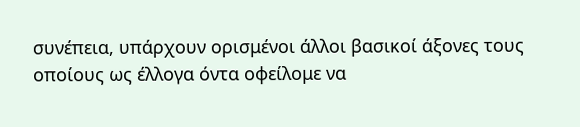συνέπεια, υπάρχουν ορισμένοι άλλοι βασικοί άξονες τους οποίους ως έλλογα όντα οφείλομε να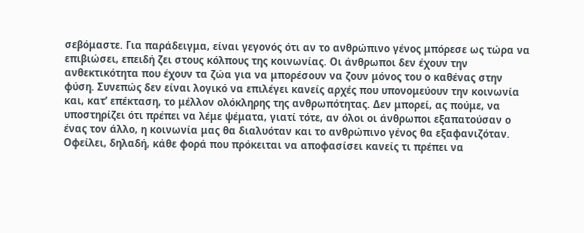σεβόμαστε. Για παράδειγμα, είναι γεγονός ότι αν το ανθρώπινο γένος μπόρεσε ως τώρα να επιβιώσει, επειδή ζει στους κόλπους της κοινωνίας. Οι άνθρωποι δεν έχουν την ανθεκτικότητα που έχουν τα ζώα για να μπορέσουν να ζουν μόνος του ο καθένας στην φύση. Συνεπώς δεν είναι λογικό να επιλέγει κανείς αρχές που υπονομεύουν την κοινωνία και, κατ’ επέκταση, το μέλλον ολόκληρης της ανθρωπότητας. Δεν μπορεί, ας πούμε, να υποστηρίζει ότι πρέπει να λέμε ψέματα, γιατί τότε, αν όλοι οι άνθρωποι εξαπατούσαν ο ένας τον άλλο, η κοινωνία μας θα διαλυόταν και το ανθρώπινο γένος θα εξαφανιζόταν. Οφείλει, δηλαδή, κάθε φορά που πρόκειται να αποφασίσει κανείς τι πρέπει να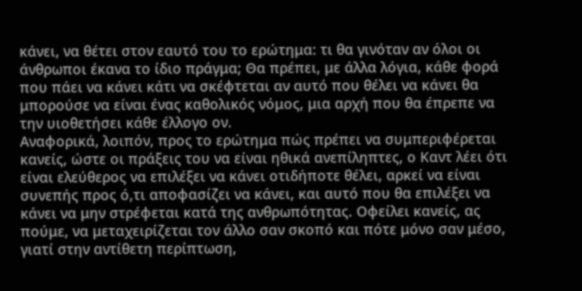κάνει, να θέτει στον εαυτό του το ερώτημα: τι θα γινόταν αν όλοι οι άνθρωποι έκανα το ίδιο πράγμα; Θα πρέπει, με άλλα λόγια, κάθε φορά που πάει να κάνει κάτι να σκέφτεται αν αυτό που θέλει να κάνει θα μπορούσε να είναι ένας καθολικός νόμος, μια αρχή που θα έπρεπε να την υιοθετήσει κάθε έλλογο ον.
Αναφορικά, λοιπόν, προς το ερώτημα πώς πρέπει να συμπεριφέρεται κανείς, ώστε οι πράξεις του να είναι ηθικά ανεπίληπτες, ο Καντ λέει ότι είναι ελεύθερος να επιλέξει να κάνει οτιδήποτε θέλει, αρκεί να είναι συνεπής προς ό,τι αποφασίζει να κάνει, και αυτό που θα επιλέξει να κάνει να μην στρέφεται κατά της ανθρωπότητας. Οφείλει κανείς, ας πούμε, να μεταχειρίζεται τον άλλο σαν σκοπό και πότε μόνο σαν μέσο, γιατί στην αντίθετη περίπτωση,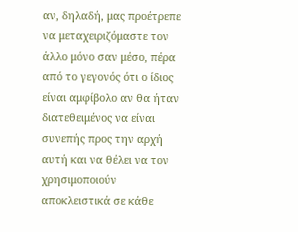αν, δηλαδή, μας προέτρεπε να μεταχειριζόμαστε τον άλλο μόνο σαν μέσο, πέρα από το γεγονός ότι ο ίδιος είναι αμφίβολο αν θα ήταν διατεθειμένος να είναι συνεπής προς την αρχή αυτή και να θέλει να τον χρησιμοποιούν αποκλειστικά σε κάθε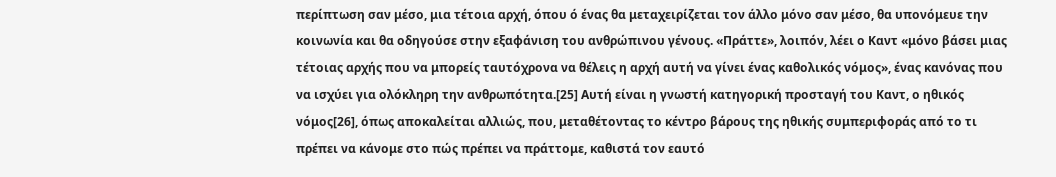περίπτωση σαν μέσο, μια τέτοια αρχή, όπου ό ένας θα μεταχειρίζεται τον άλλο μόνο σαν μέσο, θα υπονόμευε την κοινωνία και θα οδηγούσε στην εξαφάνιση του ανθρώπινου γένους. «Πράττε», λοιπόν, λέει ο Καντ «μόνο βάσει μιας τέτοιας αρχής που να μπορείς ταυτόχρονα να θέλεις η αρχή αυτή να γίνει ένας καθολικός νόμος», ένας κανόνας που να ισχύει για ολόκληρη την ανθρωπότητα.[25] Αυτή είναι η γνωστή κατηγορική προσταγή του Καντ, ο ηθικός νόμος[26], όπως αποκαλείται αλλιώς, που, μεταθέτοντας το κέντρο βάρους της ηθικής συμπεριφοράς από το τι πρέπει να κάνομε στο πώς πρέπει να πράττομε, καθιστά τον εαυτό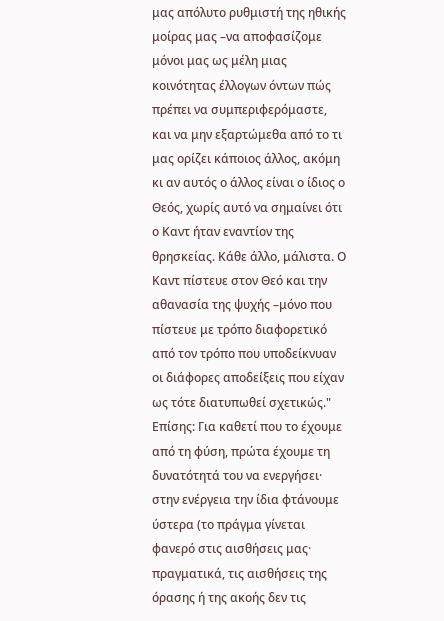μας απόλυτο ρυθμιστή της ηθικής μοίρας μας –να αποφασίζομε μόνοι μας ως μέλη μιας κοινότητας έλλογων όντων πώς πρέπει να συμπεριφερόμαστε, και να μην εξαρτώμεθα από το τι μας ορίζει κάποιος άλλος, ακόμη κι αν αυτός ο άλλος είναι ο ίδιος ο Θεός, χωρίς αυτό να σημαίνει ότι ο Καντ ήταν εναντίον της θρησκείας. Κάθε άλλο, μάλιστα. Ο Καντ πίστευε στον Θεό και την αθανασία της ψυχής –μόνο που πίστευε με τρόπο διαφορετικό από τον τρόπο που υποδείκνυαν οι διάφορες αποδείξεις που είχαν ως τότε διατυπωθεί σχετικώς."
Επίσης: Για καθετί που το έχουμε από τη φύση, πρώτα έχουμε τη δυνατότητά του να ενεργήσει· στην ενέργεια την ίδια φτάνουμε ύστερα (το πράγμα γίνεται φανερό στις αισθήσεις μας· πραγματικά, τις αισθήσεις της όρασης ή της ακοής δεν τις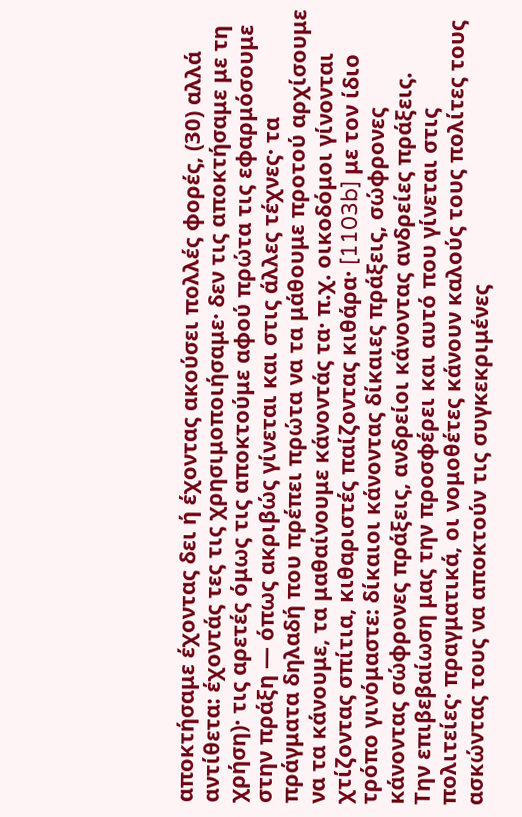αποκτήσαμε έχοντας δει ή έχοντας ακούσει πολλές φορές, (30) αλλά αντίθετα: έχοντάς τες τις χρησιμοποιήσαμε· δεν τις αποκτήσαμε με τη χρήση)· τις αρετές όμως τις αποκτούμε αφού πρώτα τις εφαρμόσουμε στην πράξη ― όπως ακριβώς γίνεται και στις άλλες τέχνες· τα πράγματα δηλαδή που πρέπει πρώτα να τα μάθουμε προτού αρχίσουμε να τα κάνουμε, τα μαθαίνουμε κάνοντάς τα· π.χ. οικοδόμοι γίνονται χτίζοντας σπίτια, κιθαριστές παίζοντας κιθάρα· [1103b] με τον ίδιο τρόπο γινόμαστε: δίκαιοι κάνοντας δίκαιες πράξεις, σώφρονες κάνοντας σώφρονες πράξεις, ανδρείοι κάνοντας ανδρείες πράξεις.
Την επιβεβαίωση μας την προσφέρει και αυτό που γίνεται στις πολιτείες· πραγματικά, οι νομοθέτες κάνουν καλούς τους πολίτες τους ασκώντας τους να αποκτούν τις συγκεκριμένες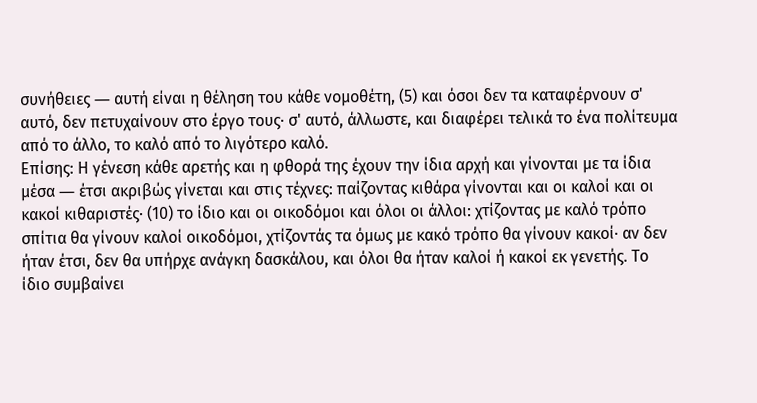συνήθειες ― αυτή είναι η θέληση του κάθε νομοθέτη, (5) και όσοι δεν τα καταφέρνουν σ' αυτό, δεν πετυχαίνουν στο έργο τους· σ' αυτό, άλλωστε, και διαφέρει τελικά το ένα πολίτευμα από το άλλο, το καλό από το λιγότερο καλό.
Επίσης: Η γένεση κάθε αρετής και η φθορά της έχουν την ίδια αρχή και γίνονται με τα ίδια μέσα ― έτσι ακριβώς γίνεται και στις τέχνες: παίζοντας κιθάρα γίνονται και οι καλοί και οι κακοί κιθαριστές· (10) το ίδιο και οι οικοδόμοι και όλοι οι άλλοι: χτίζοντας με καλό τρόπο σπίτια θα γίνουν καλοί οικοδόμοι, χτίζοντάς τα όμως με κακό τρόπο θα γίνουν κακοί· αν δεν ήταν έτσι, δεν θα υπήρχε ανάγκη δασκάλου, και όλοι θα ήταν καλοί ή κακοί εκ γενετής. Το ίδιο συμβαίνει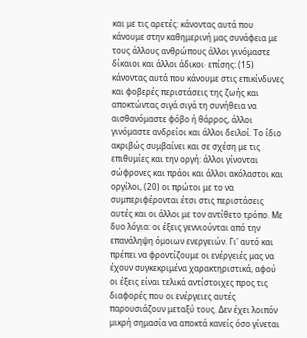και με τις αρετές: κάνοντας αυτά που κάνουμε στην καθημερινή μας συνάφεια με τους άλλους ανθρώπους άλλοι γινόμαστε δίκαιοι και άλλοι άδικοι· επίσης: (15) κάνοντας αυτά που κάνουμε στις επικίνδυνες και φοβερές περιστάσεις της ζωής και αποκτώντας σιγά σιγά τη συνήθεια να αισθανόμαστε φόβο ή θάρρος, άλλοι γινόμαστε ανδρείοι και άλλοι δειλοί. Το ίδιο ακριβώς συμβαίνει και σε σχέση με τις επιθυμίες και την οργή: άλλοι γίνονται σώφρονες και πράοι και άλλοι ακόλαστοι και οργίλοι, (20) οι πρώτοι με το να συμπεριφέρονται έτσι στις περιστάσεις αυτές και οι άλλοι με τον αντίθετο τρόπο. Με δυο λόγια: οι έξεις γεννιούνται από την επανάληψη όμοιων ενεργειών. Γι' αυτό και πρέπει να φροντίζουμε οι ενέργειές μας να έχουν συγκεκριμένα χαρακτηριστικά, αφού οι έξεις είναι τελικά αντίστοιχες προς τις διαφορές που οι ενέργειες αυτές παρουσιάζουν μεταξύ τους. Δεν έχει λοιπόν μικρή σημασία να αποκτά κανείς όσο γίνεται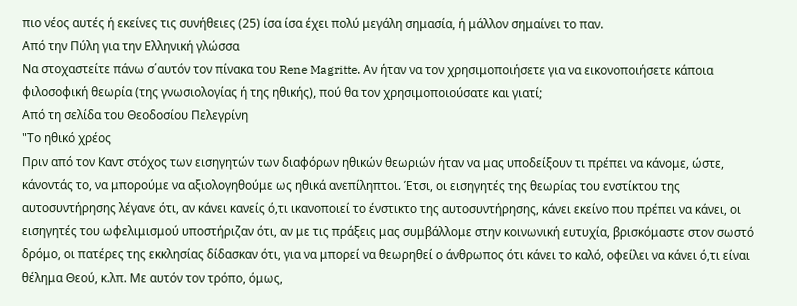πιο νέος αυτές ή εκείνες τις συνήθειες (25) ίσα ίσα έχει πολύ μεγάλη σημασία, ή μάλλον σημαίνει το παν.
Από την Πύλη για την Ελληνική γλώσσα
Να στοχαστείτε πάνω σ΄αυτόν τον πίνακα του Rene Magritte. Aν ήταν να τον χρησιμοποιήσετε για να εικονοποιήσετε κάποια φιλοσοφική θεωρία (της γνωσιολογίας ή της ηθικής), πού θα τον χρησιμοποιούσατε και γιατί;
Από τη σελίδα του Θεοδοσίου Πελεγρίνη
"Το ηθικό χρέος
Πριν από τον Καντ στόχος των εισηγητών των διαφόρων ηθικών θεωριών ήταν να μας υποδείξουν τι πρέπει να κάνομε, ώστε, κάνοντάς το, να μπορούμε να αξιολογηθούμε ως ηθικά ανεπίληπτοι. Έτσι, οι εισηγητές της θεωρίας του ενστίκτου της αυτοσυντήρησης λέγανε ότι, αν κάνει κανείς ό,τι ικανοποιεί το ένστικτο της αυτοσυντήρησης, κάνει εκείνο που πρέπει να κάνει, οι εισηγητές του ωφελιμισμού υποστήριζαν ότι, αν με τις πράξεις μας συμβάλλομε στην κοινωνική ευτυχία, βρισκόμαστε στον σωστό δρόμο, οι πατέρες της εκκλησίας δίδασκαν ότι, για να μπορεί να θεωρηθεί ο άνθρωπος ότι κάνει το καλό, οφείλει να κάνει ό,τι είναι θέλημα Θεού, κ.λπ. Με αυτόν τον τρόπο, όμως,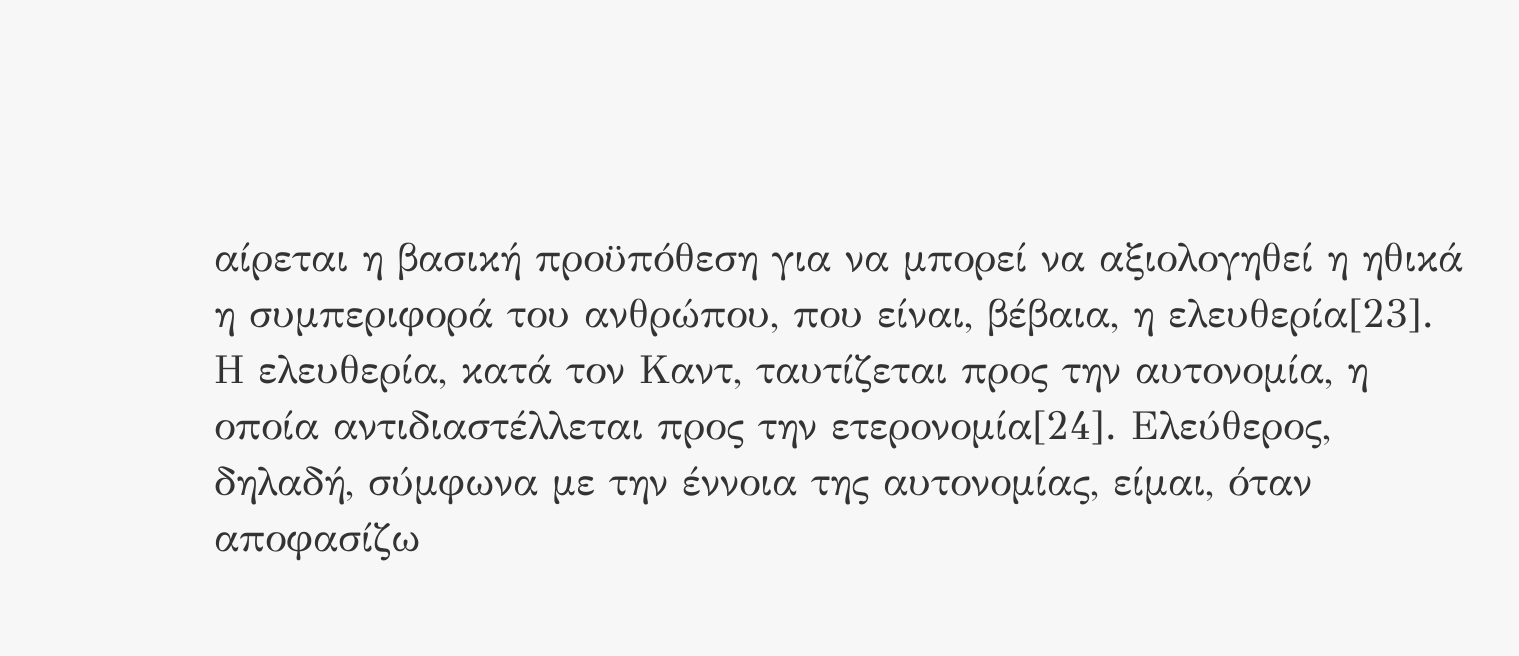αίρεται η βασική προϋπόθεση για να μπορεί να αξιολογηθεί η ηθικά η συμπεριφορά του ανθρώπου, που είναι, βέβαια, η ελευθερία[23].
Η ελευθερία, κατά τον Καντ, ταυτίζεται προς την αυτονομία, η οποία αντιδιαστέλλεται προς την ετερονομία[24]. Ελεύθερος, δηλαδή, σύμφωνα με την έννοια της αυτονομίας, είμαι, όταν αποφασίζω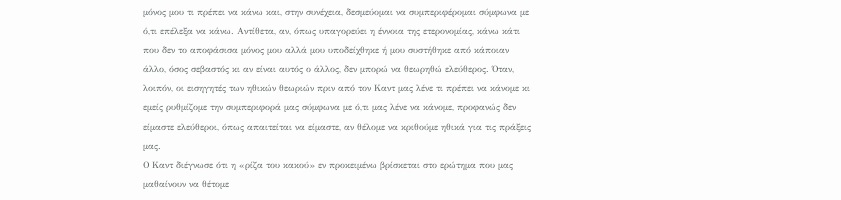μόνος μου τι πρέπει να κάνω και, στην συνέχεια, δεσμεύομαι να συμπεριφέρομαι σύμφωνα με ό,τι επέλεξα να κάνω. Αντίθετα, αν, όπως υπαγορεύει η έννοια της ετερονομίας, κάνω κάτι που δεν το αποφάσισα μόνος μου αλλά μου υποδείχθηκε ή μου συστήθηκε από κάποιαν άλλο, όσος σεβαστός κι αν είναι αυτός ο άλλος, δεν μπορώ να θεωρηθώ ελεύθερος. Όταν, λοιπόν, οι εισηγητές των ηθικών θεωριών πριν από τον Καντ μας λένε τι πρέπει να κάνομε κι εμείς ρυθμίζομε την συμπεριφορά μας σύμφωνα με ό,τι μας λένε να κάνομε, προφανώς δεν είμαστε ελεύθεροι, όπως απαιτείται να είμαστε, αν θέλομε να κριθούμε ηθικά για τις πράξεις μας.
Ο Καντ διέγνωσε ότι η «ρίζα του κακού» εν προκειμένω βρίσκεται στο ερώτημα που μας μαθαίνουν να θέτομε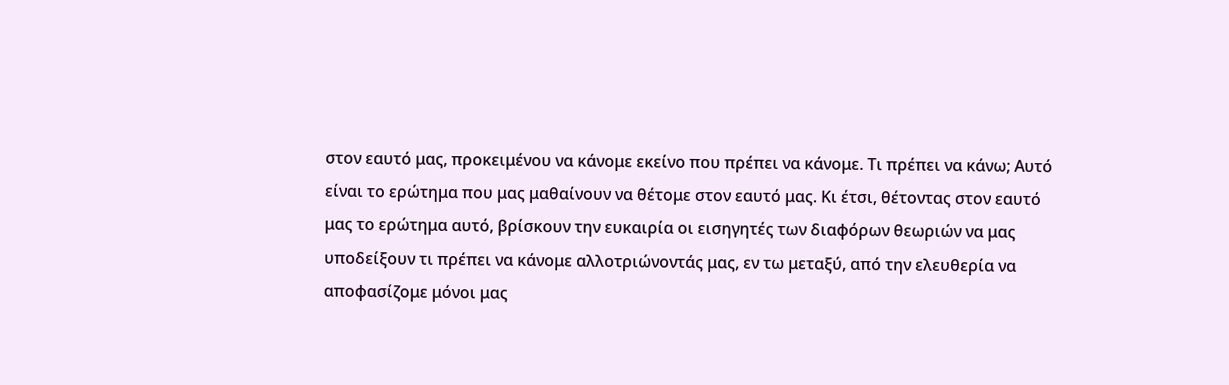στον εαυτό μας, προκειμένου να κάνομε εκείνο που πρέπει να κάνομε. Τι πρέπει να κάνω; Αυτό είναι το ερώτημα που μας μαθαίνουν να θέτομε στον εαυτό μας. Κι έτσι, θέτοντας στον εαυτό μας το ερώτημα αυτό, βρίσκουν την ευκαιρία οι εισηγητές των διαφόρων θεωριών να μας υποδείξουν τι πρέπει να κάνομε αλλοτριώνοντάς μας, εν τω μεταξύ, από την ελευθερία να αποφασίζομε μόνοι μας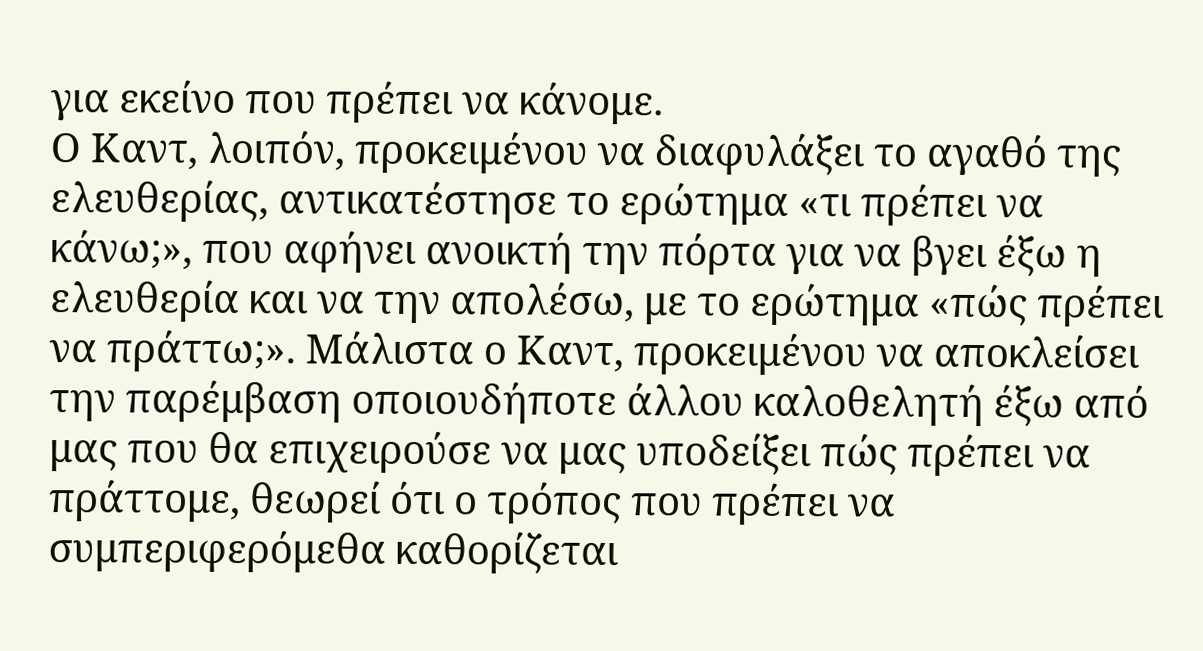για εκείνο που πρέπει να κάνομε.
Ο Καντ, λοιπόν, προκειμένου να διαφυλάξει το αγαθό της ελευθερίας, αντικατέστησε το ερώτημα «τι πρέπει να κάνω;», που αφήνει ανοικτή την πόρτα για να βγει έξω η ελευθερία και να την απολέσω, με το ερώτημα «πώς πρέπει να πράττω;». Μάλιστα ο Καντ, προκειμένου να αποκλείσει την παρέμβαση οποιουδήποτε άλλου καλοθελητή έξω από μας που θα επιχειρούσε να μας υποδείξει πώς πρέπει να πράττομε, θεωρεί ότι ο τρόπος που πρέπει να συμπεριφερόμεθα καθορίζεται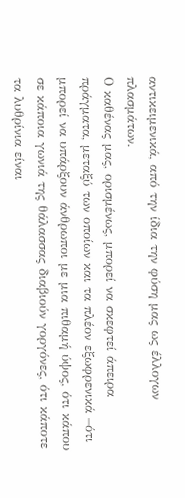αντικειμενικά, από την ίδια την φύση μας ως έλλογων πλασμάτων.
Ο καθένας μας, ορισμένως, μπορεί να σκεφτεί άπειρα πράγματα, μεταξύ των οποίων και τα πλέον εξωφρενικά –ότι μπορεί να υπάρξουν άνθρωποι με μια πιθαμή ύψος, ότι κάπου σε κάποια γωνιά της θάλασσας διαβιούν γοργόνες, ότι κάποτε τα λυθρίνια είναι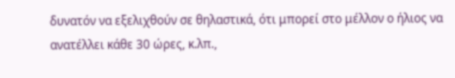δυνατόν να εξελιχθούν σε θηλαστικά, ότι μπορεί στο μέλλον ο ήλιος να ανατέλλει κάθε 30 ώρες, κ.λπ.,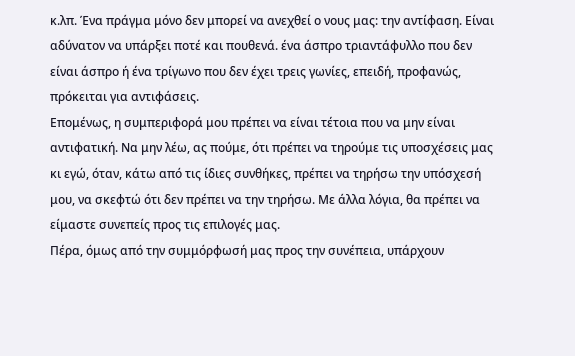κ.λπ. Ένα πράγμα μόνο δεν μπορεί να ανεχθεί ο νους μας: την αντίφαση. Είναι αδύνατον να υπάρξει ποτέ και πουθενά. ένα άσπρο τριαντάφυλλο που δεν είναι άσπρο ή ένα τρίγωνο που δεν έχει τρεις γωνίες, επειδή, προφανώς, πρόκειται για αντιφάσεις.
Επομένως, η συμπεριφορά μου πρέπει να είναι τέτοια που να μην είναι αντιφατική. Να μην λέω, ας πούμε, ότι πρέπει να τηρούμε τις υποσχέσεις μας κι εγώ, όταν, κάτω από τις ίδιες συνθήκες, πρέπει να τηρήσω την υπόσχεσή μου, να σκεφτώ ότι δεν πρέπει να την τηρήσω. Με άλλα λόγια, θα πρέπει να είμαστε συνεπείς προς τις επιλογές μας.
Πέρα, όμως από την συμμόρφωσή μας προς την συνέπεια, υπάρχουν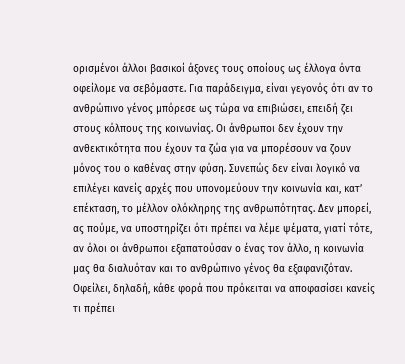ορισμένοι άλλοι βασικοί άξονες τους οποίους ως έλλογα όντα οφείλομε να σεβόμαστε. Για παράδειγμα, είναι γεγονός ότι αν το ανθρώπινο γένος μπόρεσε ως τώρα να επιβιώσει, επειδή ζει στους κόλπους της κοινωνίας. Οι άνθρωποι δεν έχουν την ανθεκτικότητα που έχουν τα ζώα για να μπορέσουν να ζουν μόνος του ο καθένας στην φύση. Συνεπώς δεν είναι λογικό να επιλέγει κανείς αρχές που υπονομεύουν την κοινωνία και, κατ’ επέκταση, το μέλλον ολόκληρης της ανθρωπότητας. Δεν μπορεί, ας πούμε, να υποστηρίζει ότι πρέπει να λέμε ψέματα, γιατί τότε, αν όλοι οι άνθρωποι εξαπατούσαν ο ένας τον άλλο, η κοινωνία μας θα διαλυόταν και το ανθρώπινο γένος θα εξαφανιζόταν. Οφείλει, δηλαδή, κάθε φορά που πρόκειται να αποφασίσει κανείς τι πρέπει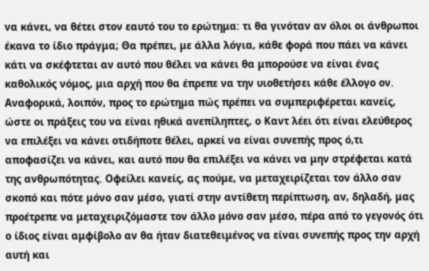να κάνει, να θέτει στον εαυτό του το ερώτημα: τι θα γινόταν αν όλοι οι άνθρωποι έκανα το ίδιο πράγμα; Θα πρέπει, με άλλα λόγια, κάθε φορά που πάει να κάνει κάτι να σκέφτεται αν αυτό που θέλει να κάνει θα μπορούσε να είναι ένας καθολικός νόμος, μια αρχή που θα έπρεπε να την υιοθετήσει κάθε έλλογο ον.
Αναφορικά, λοιπόν, προς το ερώτημα πώς πρέπει να συμπεριφέρεται κανείς, ώστε οι πράξεις του να είναι ηθικά ανεπίληπτες, ο Καντ λέει ότι είναι ελεύθερος να επιλέξει να κάνει οτιδήποτε θέλει, αρκεί να είναι συνεπής προς ό,τι αποφασίζει να κάνει, και αυτό που θα επιλέξει να κάνει να μην στρέφεται κατά της ανθρωπότητας. Οφείλει κανείς, ας πούμε, να μεταχειρίζεται τον άλλο σαν σκοπό και πότε μόνο σαν μέσο, γιατί στην αντίθετη περίπτωση, αν, δηλαδή, μας προέτρεπε να μεταχειριζόμαστε τον άλλο μόνο σαν μέσο, πέρα από το γεγονός ότι ο ίδιος είναι αμφίβολο αν θα ήταν διατεθειμένος να είναι συνεπής προς την αρχή αυτή και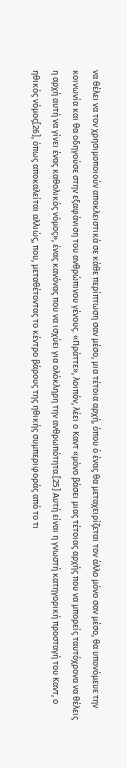να θέλει να τον χρησιμοποιούν αποκλειστικά σε κάθε περίπτωση σαν μέσο, μια τέτοια αρχή, όπου ό ένας θα μεταχειρίζεται τον άλλο μόνο σαν μέσο, θα υπονόμευε την κοινωνία και θα οδηγούσε στην εξαφάνιση του ανθρώπινου γένους. «Πράττε», λοιπόν, λέει ο Καντ «μόνο βάσει μιας τέτοιας αρχής που να μπορείς ταυτόχρονα να θέλεις η αρχή αυτή να γίνει ένας καθολικός νόμος», ένας κανόνας που να ισχύει για ολόκληρη την ανθρωπότητα.[25] Αυτή είναι η γνωστή κατηγορική προσταγή του Καντ, ο ηθικός νόμος[26], όπως αποκαλείται αλλιώς, που, μεταθέτοντας το κέντρο βάρους της ηθικής συμπεριφοράς από το τι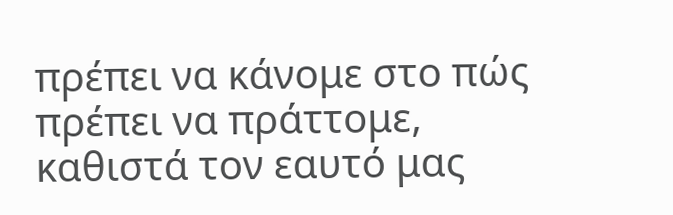πρέπει να κάνομε στο πώς πρέπει να πράττομε, καθιστά τον εαυτό μας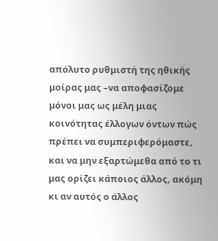απόλυτο ρυθμιστή της ηθικής μοίρας μας –να αποφασίζομε μόνοι μας ως μέλη μιας κοινότητας έλλογων όντων πώς πρέπει να συμπεριφερόμαστε, και να μην εξαρτώμεθα από το τι μας ορίζει κάποιος άλλος, ακόμη κι αν αυτός ο άλλος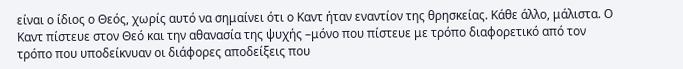είναι ο ίδιος ο Θεός, χωρίς αυτό να σημαίνει ότι ο Καντ ήταν εναντίον της θρησκείας. Κάθε άλλο, μάλιστα. Ο Καντ πίστευε στον Θεό και την αθανασία της ψυχής –μόνο που πίστευε με τρόπο διαφορετικό από τον τρόπο που υποδείκνυαν οι διάφορες αποδείξεις που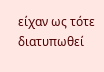είχαν ως τότε διατυπωθεί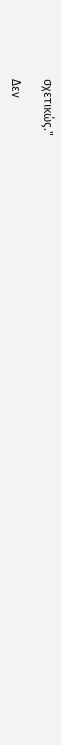σχετικώς."

Δεν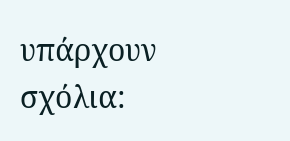υπάρχουν σχόλια: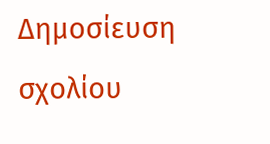Δημοσίευση σχολίου